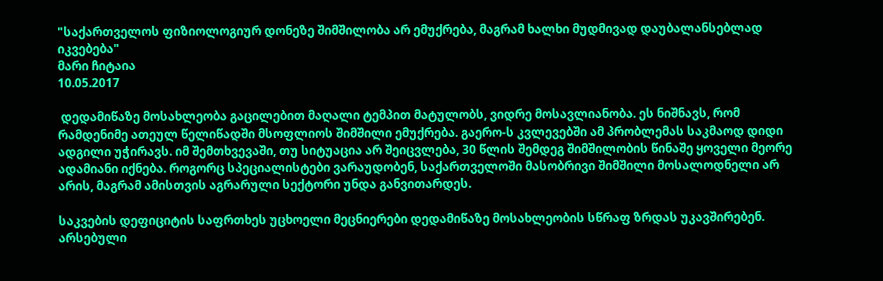"საქართველოს ფიზიოლოგიურ დონეზე შიმშილობა არ ემუქრება, მაგრამ ხალხი მუდმივად დაუბალანსებლად იკვებება"
მარი ჩიტაია
10.05.2017

 დედამიწაზე მოსახლეობა გაცილებით მაღალი ტემპით მატულობს, ვიდრე მოსავლიანობა. ეს ნიშნავს, რომ რამდენიმე ათეულ წელიწადში მსოფლიოს შიმშილი ემუქრება. გაერო-ს კვლევებში ამ პრობლემას საკმაოდ დიდი ადგილი უჭირავს. იმ შემთხვევაში, თუ სიტუაცია არ შეიცვლება, 30 წლის შემდეგ შიმშილობის წინაშე ყოველი მეორე ადამიანი იქნება. როგორც სპეციალისტები ვარაუდობენ, საქართველოში მასობრივი შიმშილი მოსალოდნელი არ არის, მაგრამ ამისთვის აგრარული სექტორი უნდა განვითარდეს.

საკვების დეფიციტის საფრთხეს უცხოელი მეცნიერები დედამიწაზე მოსახლეობის სწრაფ ზრდას უკავშირებენ. არსებული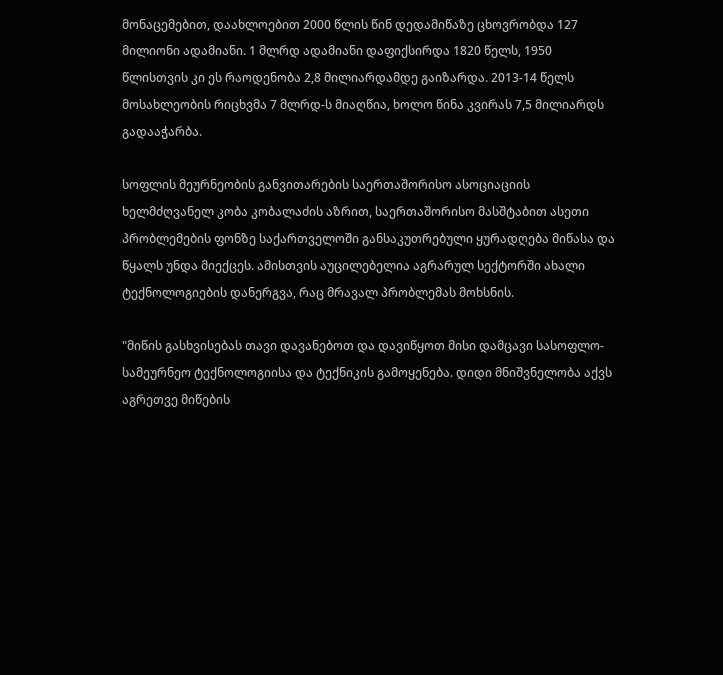მონაცემებით, დაახლოებით 2000 წლის წინ დედამიწაზე ცხოვრობდა 127 მილიონი ადამიანი. 1 მლრდ ადამიანი დაფიქსირდა 1820 წელს, 1950 წლისთვის კი ეს რაოდენობა 2,8 მილიარდამდე გაიზარდა. 2013-14 წელს მოსახლეობის რიცხვმა 7 მლრდ-ს მიაღწია, ხოლო წინა კვირას 7,5 მილიარდს გადააჭარბა.

სოფლის მეურნეობის განვითარების საერთაშორისო ასოციაციის ხელმძღვანელ კობა კობალაძის აზრით, საერთაშორისო მასშტაბით ასეთი პრობლემების ფონზე საქართველოში განსაკუთრებული ყურადღება მიწასა და წყალს უნდა მიექცეს. ამისთვის აუცილებელია აგრარულ სექტორში ახალი ტექნოლოგიების დანერგვა, რაც მრავალ პრობლემას მოხსნის.

"მიწის გასხვისებას თავი დავანებოთ და დავიწყოთ მისი დამცავი სასოფლო-სამეურნეო ტექნოლოგიისა და ტექნიკის გამოყენება. დიდი მნიშვნელობა აქვს აგრეთვე მიწების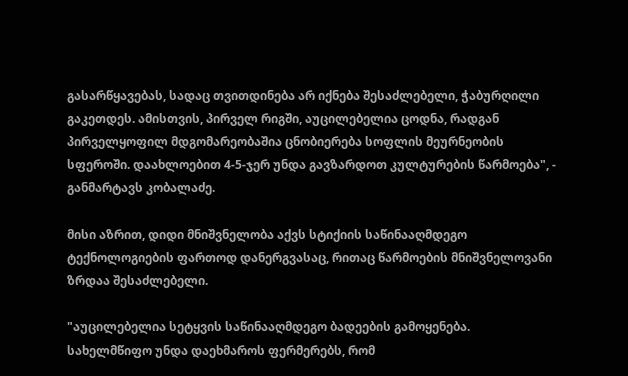გასარწყავებას, სადაც თვითდინება არ იქნება შესაძლებელი, ჭაბურღილი გაკეთდეს. ამისთვის, პირველ რიგში, აუცილებელია ცოდნა, რადგან პირველყოფილ მდგომარეობაშია ცნობიერება სოფლის მეურნეობის სფეროში. დაახლოებით 4-5-ჯერ უნდა გავზარდოთ კულტურების წარმოება", - განმარტავს კობალაძე.

მისი აზრით, დიდი მნიშვნელობა აქვს სტიქიის საწინააღმდეგო ტექნოლოგიების ფართოდ დანერგვასაც, რითაც წარმოების მნიშვნელოვანი ზრდაა შესაძლებელი.

"აუცილებელია სეტყვის საწინააღმდეგო ბადეების გამოყენება. სახელმწიფო უნდა დაეხმაროს ფერმერებს, რომ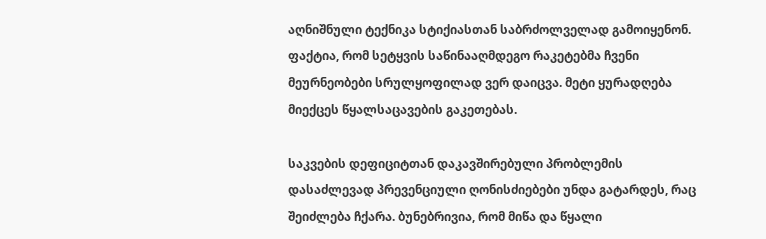აღნიშნული ტექნიკა სტიქიასთან საბრძოლველად გამოიყენონ. ფაქტია, რომ სეტყვის საწინააღმდეგო რაკეტებმა ჩვენი მეურნეობები სრულყოფილად ვერ დაიცვა. მეტი ყურადღება მიექცეს წყალსაცავების გაკეთებას.

საკვების დეფიციტთან დაკავშირებული პრობლემის დასაძლევად პრევენციული ღონისძიებები უნდა გატარდეს, რაც შეიძლება ჩქარა. ბუნებრივია, რომ მიწა და წყალი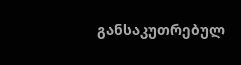განსაკუთრებულ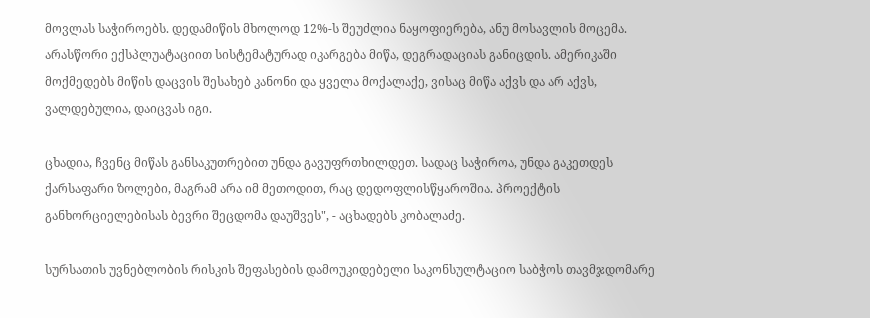მოვლას საჭიროებს. დედამიწის მხოლოდ 12%-ს შეუძლია ნაყოფიერება, ანუ მოსავლის მოცემა. არასწორი ექსპლუატაციით სისტემატურად იკარგება მიწა, დეგრადაციას განიცდის. ამერიკაში მოქმედებს მიწის დაცვის შესახებ კანონი და ყველა მოქალაქე, ვისაც მიწა აქვს და არ აქვს, ვალდებულია, დაიცვას იგი.

ცხადია, ჩვენც მიწას განსაკუთრებით უნდა გავუფრთხილდეთ. სადაც საჭიროა, უნდა გაკეთდეს ქარსაფარი ზოლები, მაგრამ არა იმ მეთოდით, რაც დედოფლისწყაროშია. პროექტის განხორციელებისას ბევრი შეცდომა დაუშვეს", - აცხადებს კობალაძე.

სურსათის უვნებლობის რისკის შეფასების დამოუკიდებელი საკონსულტაციო საბჭოს თავმჯდომარე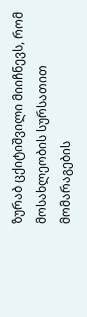ზურაბ ცქიტიშვილი მიიჩნევს, რომ მოსახლეობის სურსათით მომარაგების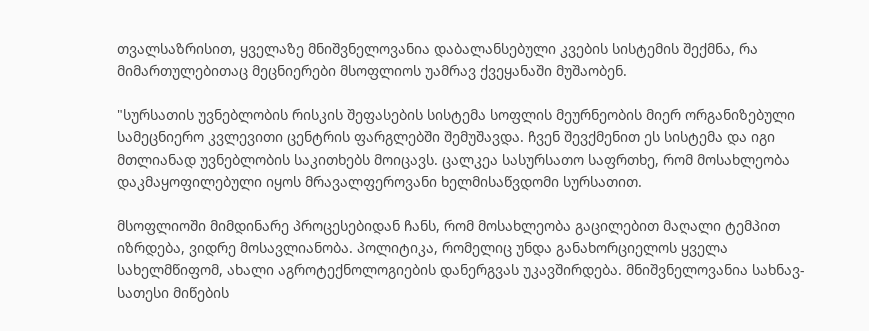თვალსაზრისით, ყველაზე მნიშვნელოვანია დაბალანსებული კვების სისტემის შექმნა, რა მიმართულებითაც მეცნიერები მსოფლიოს უამრავ ქვეყანაში მუშაობენ.

"სურსათის უვნებლობის რისკის შეფასების სისტემა სოფლის მეურნეობის მიერ ორგანიზებული სამეცნიერო კვლევითი ცენტრის ფარგლებში შემუშავდა. ჩვენ შევქმენით ეს სისტემა და იგი მთლიანად უვნებლობის საკითხებს მოიცავს. ცალკეა სასურსათო საფრთხე, რომ მოსახლეობა დაკმაყოფილებული იყოს მრავალფეროვანი ხელმისაწვდომი სურსათით.

მსოფლიოში მიმდინარე პროცესებიდან ჩანს, რომ მოსახლეობა გაცილებით მაღალი ტემპით იზრდება, ვიდრე მოსავლიანობა. პოლიტიკა, რომელიც უნდა განახორციელოს ყველა სახელმწიფომ, ახალი აგროტექნოლოგიების დანერგვას უკავშირდება. მნიშვნელოვანია სახნავ-სათესი მიწების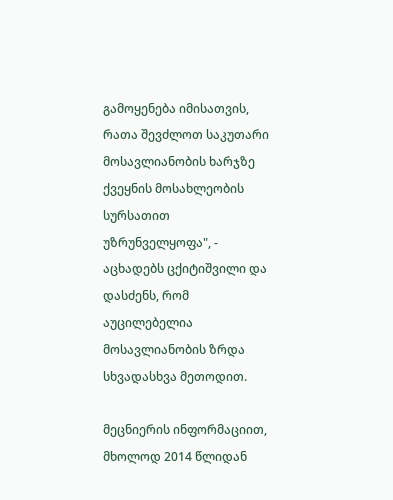გამოყენება იმისათვის, რათა შევძლოთ საკუთარი მოსავლიანობის ხარჯზე ქვეყნის მოსახლეობის სურსათით უზრუნველყოფა", - აცხადებს ცქიტიშვილი და დასძენს, რომ აუცილებელია მოსავლიანობის ზრდა სხვადასხვა მეთოდით.

მეცნიერის ინფორმაციით, მხოლოდ 2014 წლიდან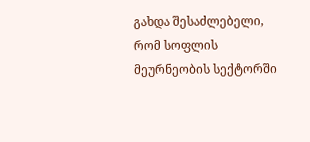გახდა შესაძლებელი, რომ სოფლის მეურნეობის სექტორში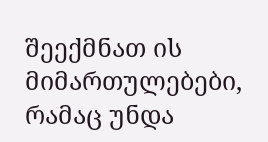შეექმნათ ის მიმართულებები, რამაც უნდა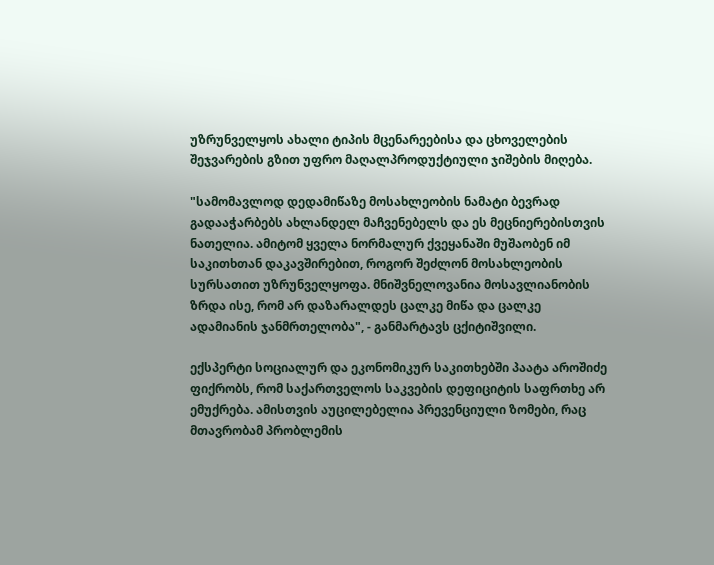უზრუნველყოს ახალი ტიპის მცენარეებისა და ცხოველების შეჯვარების გზით უფრო მაღალპროდუქტიული ჯიშების მიღება.

"სამომავლოდ დედამიწაზე მოსახლეობის ნამატი ბევრად გადააჭარბებს ახლანდელ მაჩვენებელს და ეს მეცნიერებისთვის ნათელია. ამიტომ ყველა ნორმალურ ქვეყანაში მუშაობენ იმ საკითხთან დაკავშირებით, როგორ შეძლონ მოსახლეობის სურსათით უზრუნველყოფა. მნიშვნელოვანია მოსავლიანობის ზრდა ისე, რომ არ დაზარალდეს ცალკე მიწა და ცალკე ადამიანის ჯანმრთელობა", - განმარტავს ცქიტიშვილი.

ექსპერტი სოციალურ და ეკონომიკურ საკითხებში პაატა აროშიძე ფიქრობს, რომ საქართველოს საკვების დეფიციტის საფრთხე არ ემუქრება. ამისთვის აუცილებელია პრევენციული ზომები, რაც მთავრობამ პრობლემის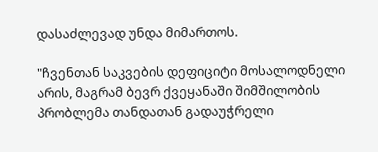დასაძლევად უნდა მიმართოს.

"ჩვენთან საკვების დეფიციტი მოსალოდნელი არის, მაგრამ ბევრ ქვეყანაში შიმშილობის პრობლემა თანდათან გადაუჭრელი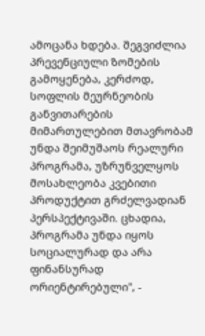ამოცანა ხდება. შეგვიძლია პრევენციული ზომების გამოყენება, კერძოდ, სოფლის მეურნეობის განვითარების მიმართულებით მთავრობამ უნდა შეიმუშაოს რეალური პროგრამა, უზრუნველყოს მოსახლეობა კვებითი პროდუქტით გრძელვადიან პერსპექტივაში. ცხადია, პროგრამა უნდა იყოს სოციალურად და არა ფინანსურად ორიენტირებული", -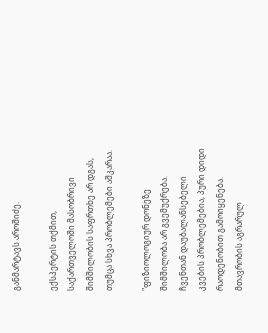განმარტავს აროშიძე.

ექსპერტის თქმით, საქართველოში მასობრივი შიმშილობის საფრთხე არ დგას, თუმცა სხვა პრობლემები აშკარაა.

"ფიზიოლოგიურ დონეზე შიმშილობა არ გვემუქრება. ჩვენთან დაუბალანსებელი კვების პრობლემებია, პური დიდი რაოდენობით გამოიყენება. მთავრობის აგრარულ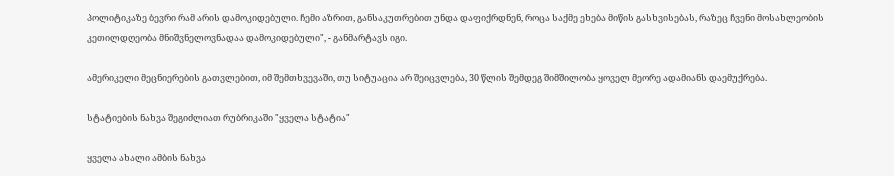პოლიტიკაზე ბევრი რამ არის დამოკიდებული. ჩემი აზრით, განსაკუთრებით უნდა დაფიქრდნენ, როცა საქმე ეხება მიწის გასხვისებას, რაზეც ჩვენი მოსახლეობის კეთილდღეობა მნიშვნელოვნადაა დამოკიდებული", - განმარტავს იგი.

ამერიკელი მეცნიერების გათვლებით, იმ შემთხვევაში, თუ სიტუაცია არ შეიცვლება, 30 წლის შემდეგ შიმშილობა ყოველ მეორე ადამიანს დაემუქრება.

სტატიების ნახვა შეგიძლიათ რუბრიკაში "ყველა სტატია"

ყველა ახალი ამბის ნახვა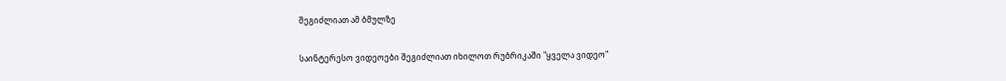შეგიძლიათ ამ ბმულზე

საინტერესო ვიდეოები შეგიძლიათ იხილოთ რუბრიკაში "ყველა ვიდეო"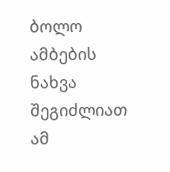ბოლო ამბების ნახვა შეგიძლიათ ამ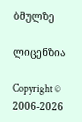ბმულზე

ლიცენზია

Copyright © 2006-2026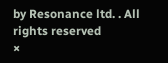by Resonance ltd. . All rights reserved
×